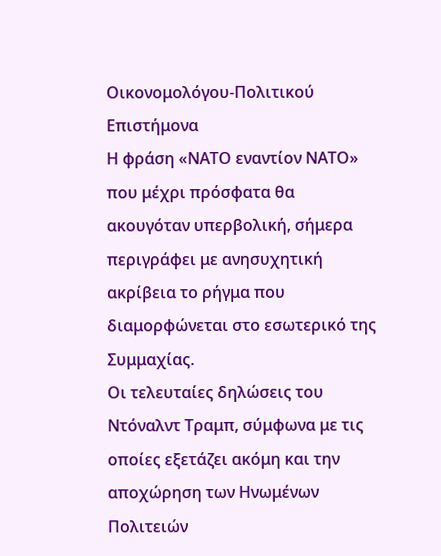Οικονομολόγου-Πολιτικού Επιστήμονα
Η φράση «ΝΑΤΟ εναντίον ΝΑΤΟ» που μέχρι πρόσφατα θα ακουγόταν υπερβολική, σήμερα περιγράφει με ανησυχητική ακρίβεια το ρήγμα που διαμορφώνεται στο εσωτερικό της Συμμαχίας.
Οι τελευταίες δηλώσεις του Ντόναλντ Τραμπ, σύμφωνα με τις οποίες εξετάζει ακόμη και την αποχώρηση των Ηνωμένων Πολιτειών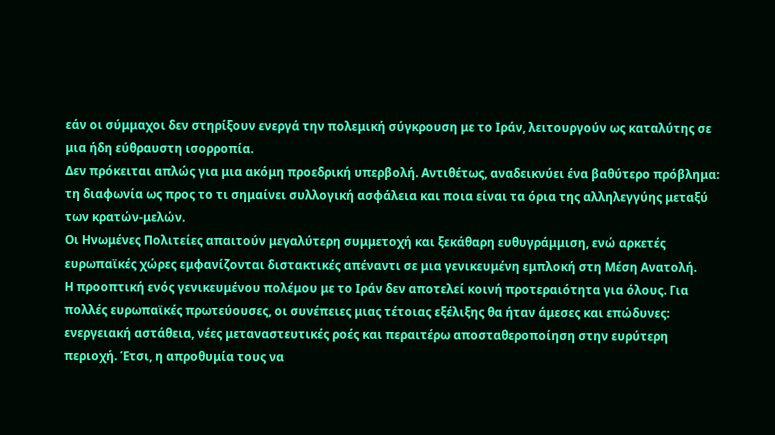εάν οι σύμμαχοι δεν στηρίξουν ενεργά την πολεμική σύγκρουση με το Ιράν, λειτουργούν ως καταλύτης σε μια ήδη εύθραυστη ισορροπία.
Δεν πρόκειται απλώς για μια ακόμη προεδρική υπερβολή. Αντιθέτως, αναδεικνύει ένα βαθύτερο πρόβλημα: τη διαφωνία ως προς το τι σημαίνει συλλογική ασφάλεια και ποια είναι τα όρια της αλληλεγγύης μεταξύ των κρατών-μελών.
Οι Ηνωμένες Πολιτείες απαιτούν μεγαλύτερη συμμετοχή και ξεκάθαρη ευθυγράμμιση, ενώ αρκετές ευρωπαϊκές χώρες εμφανίζονται διστακτικές απέναντι σε μια γενικευμένη εμπλοκή στη Μέση Ανατολή.
Η προοπτική ενός γενικευμένου πολέμου με το Ιράν δεν αποτελεί κοινή προτεραιότητα για όλους. Για πολλές ευρωπαϊκές πρωτεύουσες, οι συνέπειες μιας τέτοιας εξέλιξης θα ήταν άμεσες και επώδυνες: ενεργειακή αστάθεια, νέες μεταναστευτικές ροές και περαιτέρω αποσταθεροποίηση στην ευρύτερη περιοχή. Έτσι, η απροθυμία τους να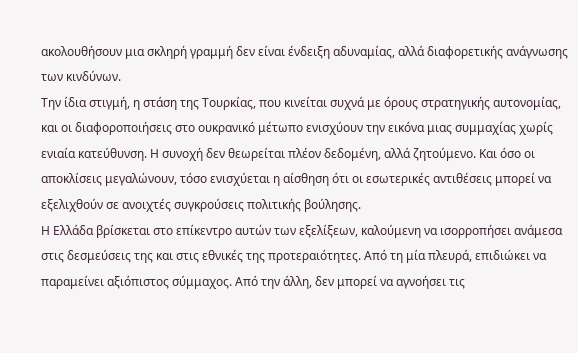ακολουθήσουν μια σκληρή γραμμή δεν είναι ένδειξη αδυναμίας, αλλά διαφορετικής ανάγνωσης των κινδύνων.
Την ίδια στιγμή, η στάση της Τουρκίας, που κινείται συχνά με όρους στρατηγικής αυτονομίας, και οι διαφοροποιήσεις στο ουκρανικό μέτωπο ενισχύουν την εικόνα μιας συμμαχίας χωρίς ενιαία κατεύθυνση. Η συνοχή δεν θεωρείται πλέον δεδομένη, αλλά ζητούμενο. Και όσο οι αποκλίσεις μεγαλώνουν, τόσο ενισχύεται η αίσθηση ότι οι εσωτερικές αντιθέσεις μπορεί να εξελιχθούν σε ανοιχτές συγκρούσεις πολιτικής βούλησης.
Η Ελλάδα βρίσκεται στο επίκεντρο αυτών των εξελίξεων, καλούμενη να ισορροπήσει ανάμεσα στις δεσμεύσεις της και στις εθνικές της προτεραιότητες. Από τη μία πλευρά, επιδιώκει να παραμείνει αξιόπιστος σύμμαχος. Από την άλλη, δεν μπορεί να αγνοήσει τις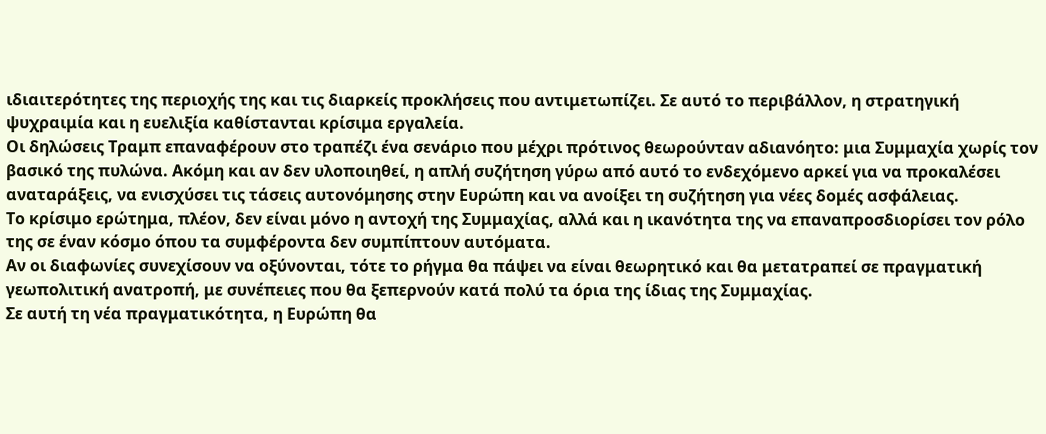ιδιαιτερότητες της περιοχής της και τις διαρκείς προκλήσεις που αντιμετωπίζει. Σε αυτό το περιβάλλον, η στρατηγική ψυχραιμία και η ευελιξία καθίστανται κρίσιμα εργαλεία.
Οι δηλώσεις Τραμπ επαναφέρουν στο τραπέζι ένα σενάριο που μέχρι πρότινος θεωρούνταν αδιανόητο: μια Συμμαχία χωρίς τον βασικό της πυλώνα. Ακόμη και αν δεν υλοποιηθεί, η απλή συζήτηση γύρω από αυτό το ενδεχόμενο αρκεί για να προκαλέσει αναταράξεις, να ενισχύσει τις τάσεις αυτονόμησης στην Ευρώπη και να ανοίξει τη συζήτηση για νέες δομές ασφάλειας.
Το κρίσιμο ερώτημα, πλέον, δεν είναι μόνο η αντοχή της Συμμαχίας, αλλά και η ικανότητα της να επαναπροσδιορίσει τον ρόλο της σε έναν κόσμο όπου τα συμφέροντα δεν συμπίπτουν αυτόματα.
Αν οι διαφωνίες συνεχίσουν να οξύνονται, τότε το ρήγμα θα πάψει να είναι θεωρητικό και θα μετατραπεί σε πραγματική γεωπολιτική ανατροπή, με συνέπειες που θα ξεπερνούν κατά πολύ τα όρια της ίδιας της Συμμαχίας.
Σε αυτή τη νέα πραγματικότητα, η Ευρώπη θα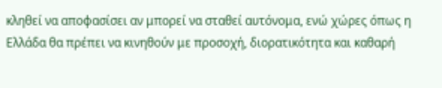κληθεί να αποφασίσει αν μπορεί να σταθεί αυτόνομα, ενώ χώρες όπως η Ελλάδα θα πρέπει να κινηθούν με προσοχή, διορατικότητα και καθαρή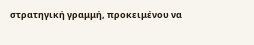στρατηγική γραμμή, προκειμένου να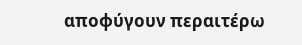αποφύγουν περαιτέρω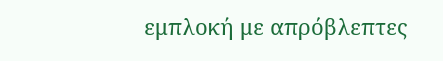εμπλοκή με απρόβλεπτες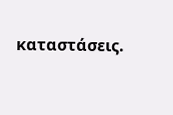καταστάσεις.